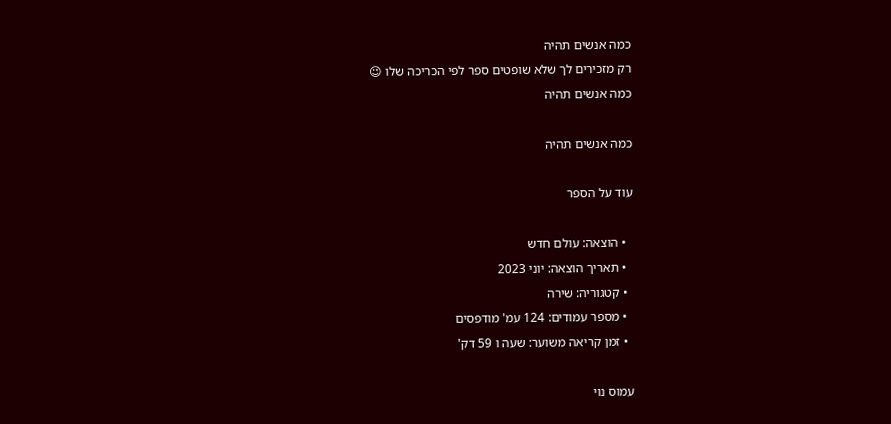כמה אנשים תהיה
רק מזכירים לך שלא שופטים ספר לפי הכריכה שלו 😉
כמה אנשים תהיה

כמה אנשים תהיה

עוד על הספר

  • הוצאה: עולם חדש
  • תאריך הוצאה: יוני 2023
  • קטגוריה: שירה
  • מספר עמודים: 124 עמ' מודפסים
  • זמן קריאה משוער: שעה ו 59 דק'

עמוס נוי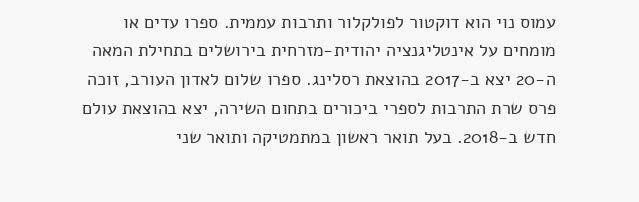עמוס נוי הוא דוקטור לפולקלור ותרבות עממית. ספרו עדים או מומחים על אינטליגנציה יהודית-מזרחית בירושלים בתחילת המאה ה-20 יצא ב-2017 בהוצאת רסלינג. ספרו שלום לאדון העורב, זוכה פרס שרת התרבות לספרי ביכורים בתחום השירה, יצא בהוצאת עולם חדש ב-2018. בעל תואר ראשון במתמטיקה ותואר שני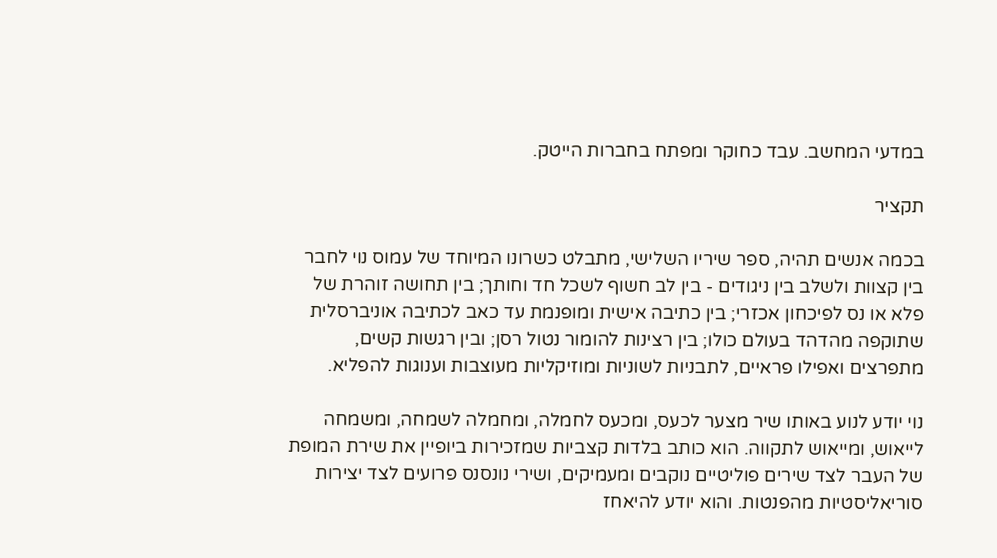במדעי המחשב. עבד כחוקר ומפתח בחברות הייטק.

תקציר

בכמה אנשים תהיה, ספר שיריו השלישי, מתבלט כשרונו המיוחד של עמוס נוי לחבר בין קצוות ולשלב בין ניגודים - בין לב חשוף לשכל חד וחותך; בין תחושה זוהרת של פלא או נס לפיכחון אכזרי; בין כתיבה אישית ומופנמת עד כאב לכתיבה אוניברסלית שתוקפה מהדהד בעולם כולו; בין רצינות להומור נטול רסן; ובין רגשות קשים, מתפרצים ואפילו פראיים, לתבניות לשוניות ומוזיקליות מעוצבות וענוגות להפליא.

נוי יודע לנוע באותו שיר מצער לכעס, ומכעס לחמלה, ומחמלה לשמחה, ומשמחה לייאוש, ומייאוש לתקווה. הוא כותב בלדות קצביות שמזכירות ביופיין את שירת המופת של העבר לצד שירים פוליטיים נוקבים ומעמיקים, ושירי נונסנס פרועים לצד יצירות סוריאליסטיות מהפנטות. והוא יודע להיאחז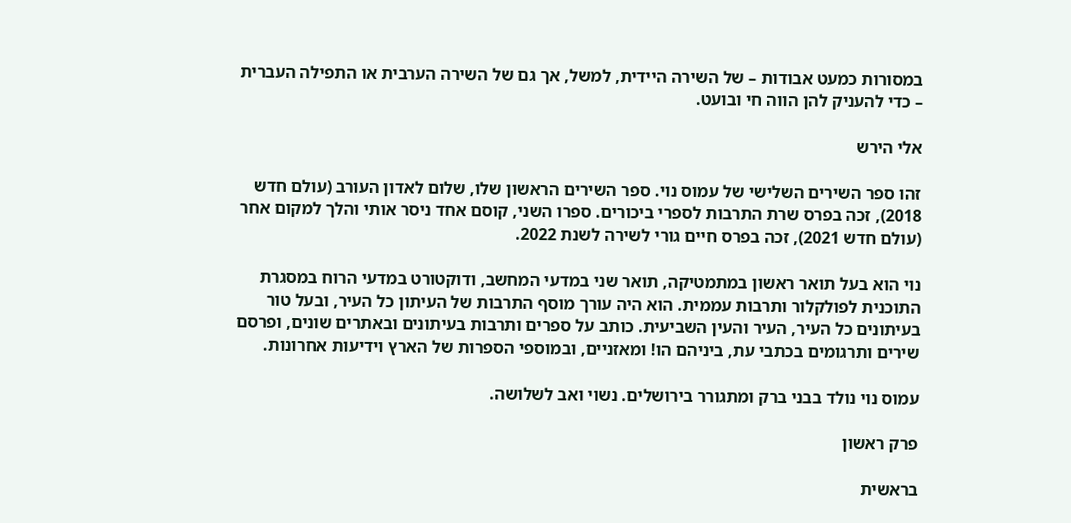במסורות כמעט אבודות – של השירה היידית, למשל, אך גם של השירה הערבית או התפילה העברית – כדי להעניק להן הווה חי ובועט.

אלי הירש

זהו ספר השירים השלישי של עמוס נוי. ספר השירים הראשון שלו, שלום לאדון העורב (עולם חדש 2018), זכה בפרס שרת התרבות לספרי ביכורים. ספרו השני, קוסם אחד ניסר אותי והלך למקום אחר (עולם חדש 2021), זכה בפרס חיים גורי לשירה לשנת 2022.

נוי הוא בעל תואר ראשון במתמטיקה, תואר שני במדעי המחשב, ודוקטורט במדעי הרוח במסגרת התוכנית לפולקלור ותרבות עממית. הוא היה עורך מוסף התרבות של העיתון כל העיר, ובעל טור בעיתונים כל העיר, העיר והעין השביעית. כותב על ספרים ותרבות בעיתונים ובאתרים שונים, ופרסם שירים ותרגומים בכתבי עת, ביניהם הו! ומאזניים, ובמוספי הספרות של הארץ וידיעות אחרונות.

עמוס נוי נולד בבני ברק ומתגורר בירושלים. נשוי ואב לשלושה.

פרק ראשון

בראשית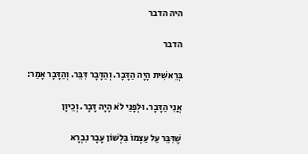היה הדבר

הדבר

בְּרֵאשִׁית הָיָה הַדָּבָר. וְהַדָּבָר דִּבֵּר. וְהַדָּבָר אָמַר:

אֲנִי הַדָּבָר. וּלְפָנַי לֹא הָיָה דָּבָר. וְכֵיוָן

שֶׁדִּבֵּר עַל עַצְמוֹ בִּלְשׁוֹן עָבָר נִבְרָא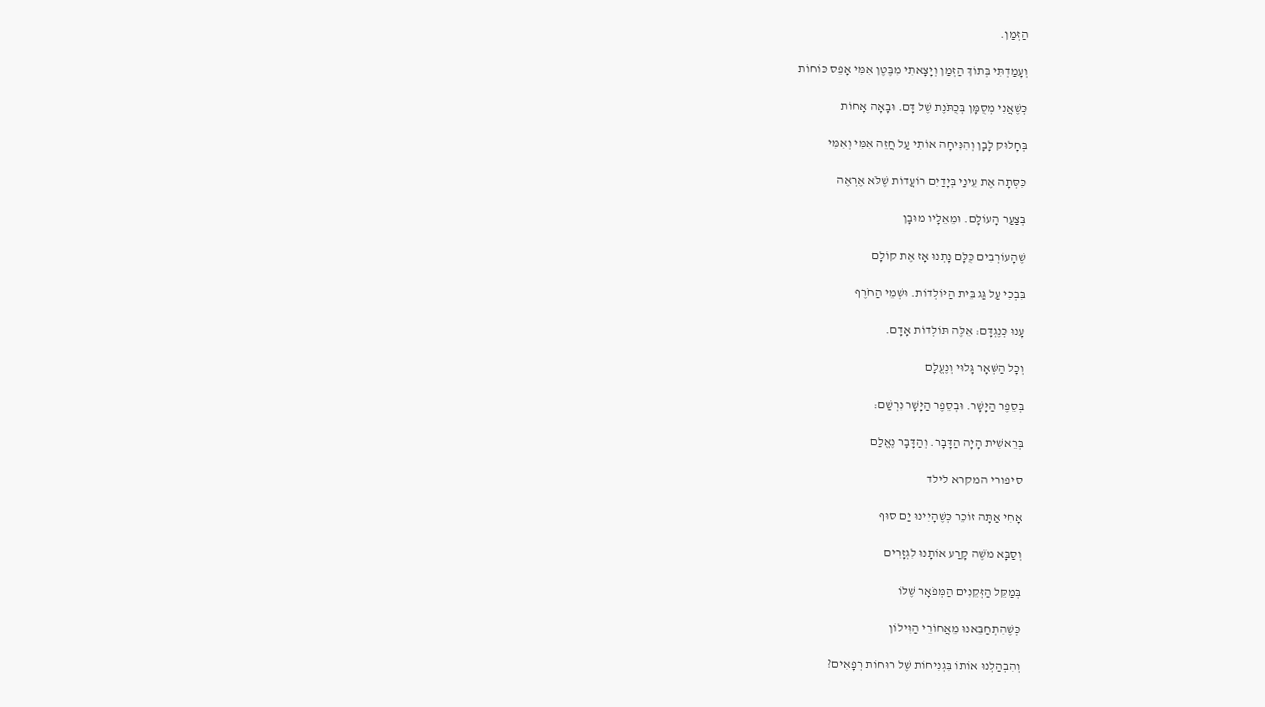הַזְּמַן.

וְעָמַדְתִּי בְּתוֹךְ הַזְּמַן וְיָצָאתִי מִבֶּטֶן אִמִּי אָפֵס כּוֹחוֹת

כְּשֶׁאֲנִי מְסֻמָּן בְּכֻתֹּנֶת שֶׁל דָּם. וּבָאָה אָחוֹת

בְּחָלוּק לָבָן וְהִנִּיחָה אוֹתִי עַל חֲזֵה אִמִּי וְאִמִּי

כִּסְּתָה אֶת עֵינַי בְּיָדַיִם רוֹעֲדוֹת שֶׁלֹּא אֶרְאֶה

בְּצַעַר הָעוֹלָם. וּמֵאֵלָיו מוּבָן

שֶׁהָעוֹרְבִים כֻּלָּם נָתְנוּ אָז אֶת קוֹלָם

בִּבְכִי עַל גַּג בֵּית הַיּוֹלְדוֹת. וּשְׁמֵי הַחֹרֶף

עָנוּ כְּנֶגְדָּם: אֵלֶּה תּוֹלְדוֹת אָדָם.

וְכָל הַשְּׁאָר גָּלוּי וְנֶעֱלָם

בְּסֵפֶר הַיָּשָׁר. וּבְסֵפֶר הַיָּשָׁר נִרְשַׁם:

בְּרֵאשִׁית הָיָה הַדָּבָר. וְהַדָּבָר נֶאֱלַם

סיפורי המקרא לילד

אָחִי אַתָּה זוֹכֵר כְּשֶׁהָיִינוּ יַם סוּף

וְסַבָּא מֹשֶׁה קָרַע אוֹתָנוּ לִגְזָרִים

בְּמַקֵּל הַזְּקֵנִים הַמְּפֹאָר שֶׁלּוֹ

כְּשֶׁהִתְחַבֵּאנוּ מֵאֲחוֹרֵי הַוִּילוֹן

וְהִבְהַלְנוּ אוֹתוֹ בִּגְנִיחוֹת שֶׁל רוּחוֹת רְפָאִים?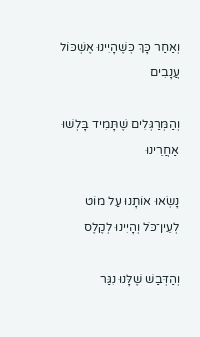וְאַחַר כָּךְ כְּשֶׁהָיִינוּ אֶשְׁכּוֹל עֲנָבִים

וְהַמְּרַגְּלִים שֶׁתָּמִיד בָּלְשׁוּ אַחֲרֵינוּ

נָשְׂאוּ אוֹתָנוּ עַל מוֹט לְעֵין־כֹּל וְהָיִינוּ לְקֶלֶס

וְהַדְּבַשׁ שֶׁלָּנוּ נִגַּר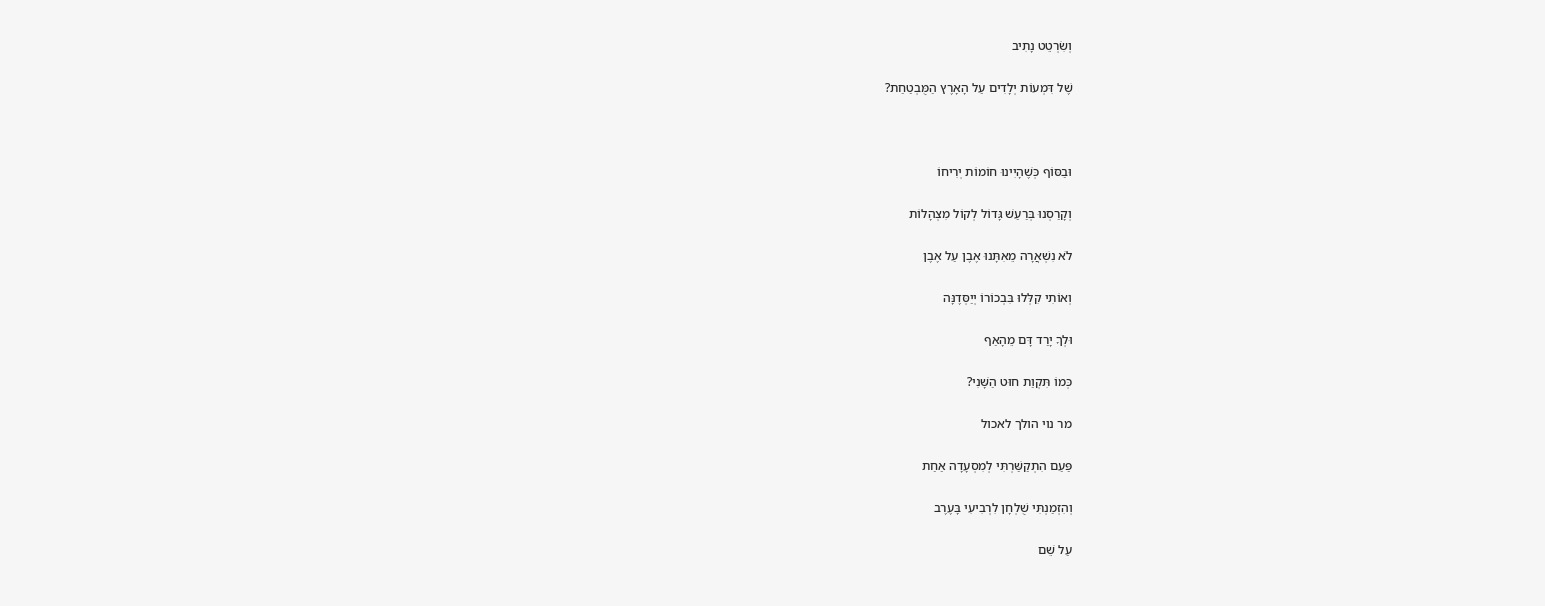וְשִׂרְטֵט נָתִיב

שֶׁל דִּמְעוֹת יְלָדִים עַל הָאָרֶץ הַמֻּבְטַחַת?



וּבַסּוֹף כְּשֶׁהָיִינוּ חוֹמוֹת יְרִיחוֹ

וְקָרַסְנוּ בְּרַעַשׁ גָּדוֹל לְקוֹל מִצְהָלוֹת

לֹא נִשְׁאֲרָה מֵאִתָּנוּ אֶבֶן עַל אֶבֶן

וְאוֹתִי קִלְּלוּ בִּבְכוֹרוֹ יְיַסְּדֶנָּה

וּלְךָ יָרַד דָּם מֵהָאַף

כְּמוֹ תִּקְוַת חוּט הַשָּׁנִי?

מר נוי הולך לאכול

פַּעַם הִתְקַשַּׁרְתִּי לְמִסְעָדָה אַחַת

וְהִזְמַנְתִּי שֻׁלְחָן לִרְבִיעִי בָּעֶרֶב

עַל שֵׁם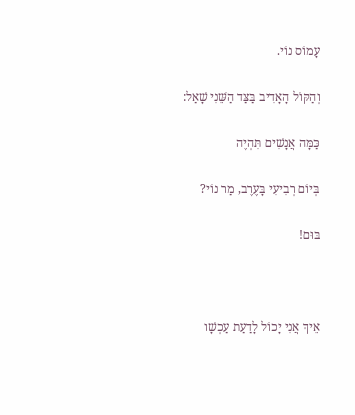עָמוֹס נוֹי.

וְהַקּוֹל הָאָדִיב בַּצַּד הַשֵּׁנִי שָׁאַל:

כַּמָּה אֲנָשִׁים תִּהְיֶה

בְּיוֹם רְבִיעִי בָּעֶרֶב, מַר נוֹי?

בּוּם!



אֵיךְ אֲנִי יָכוֹל לָדַעַת עַכְשָׁו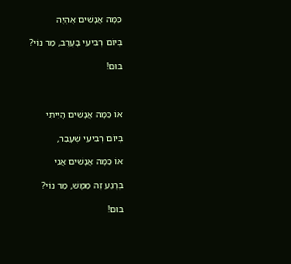כַּמָּה אֲנָשִׁים אֶהְיֶה

בְּיוֹם רְבִיעִי בָּעֶרֶב, מַר נוֹי?

בּוּם!



אוֹ כַּמָּה אֲנָשִׁים הָיִיתִי

בְּיוֹם רְבִיעִי שֶׁעָבַר,

אוֹ כַּמָּה אֲנָשִׁים אֲנִי

בְּרֶגַע זֶה מַמָּשׁ, מַר נוֹי?

בּוּם!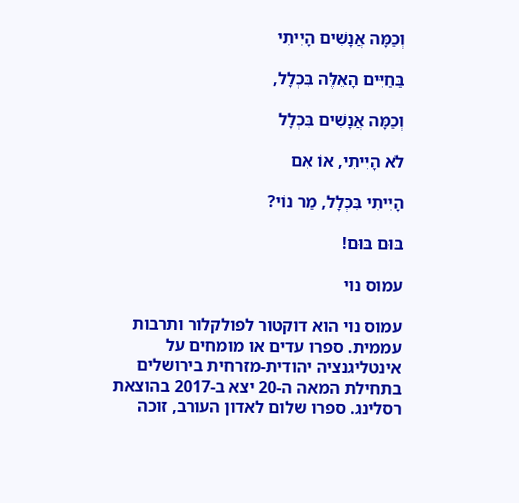וְכַמָּה אֲנָשִׁים הָיִיתִי

בַּחַיִּים הָאֵלֶּה בִּכְלָל,

וְכַמָּה אֲנָשִׁים בִּכְלָל

לֹא הָיִיתִי, אוֹ אִם

הָיִיתִי בִּכְלָל, מַר נוֹי?

בּוּם בּוּם!

עמוס נוי

עמוס נוי הוא דוקטור לפולקלור ותרבות עממית. ספרו עדים או מומחים על אינטליגנציה יהודית-מזרחית בירושלים בתחילת המאה ה-20 יצא ב-2017 בהוצאת רסלינג. ספרו שלום לאדון העורב, זוכה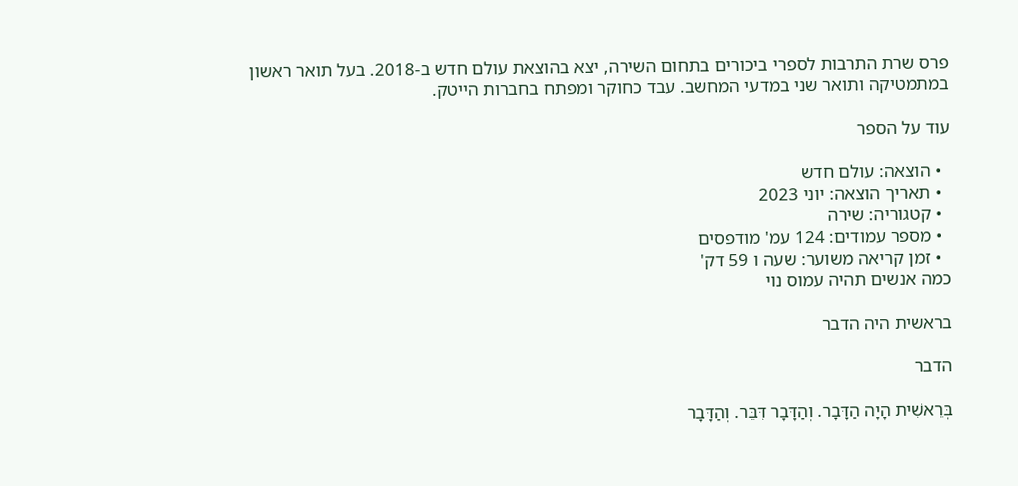פרס שרת התרבות לספרי ביכורים בתחום השירה, יצא בהוצאת עולם חדש ב-2018. בעל תואר ראשון במתמטיקה ותואר שני במדעי המחשב. עבד כחוקר ומפתח בחברות הייטק.

עוד על הספר

  • הוצאה: עולם חדש
  • תאריך הוצאה: יוני 2023
  • קטגוריה: שירה
  • מספר עמודים: 124 עמ' מודפסים
  • זמן קריאה משוער: שעה ו 59 דק'
כמה אנשים תהיה עמוס נוי

בראשית היה הדבר

הדבר

בְּרֵאשִׁית הָיָה הַדָּבָר. וְהַדָּבָר דִּבֵּר. וְהַדָּבָר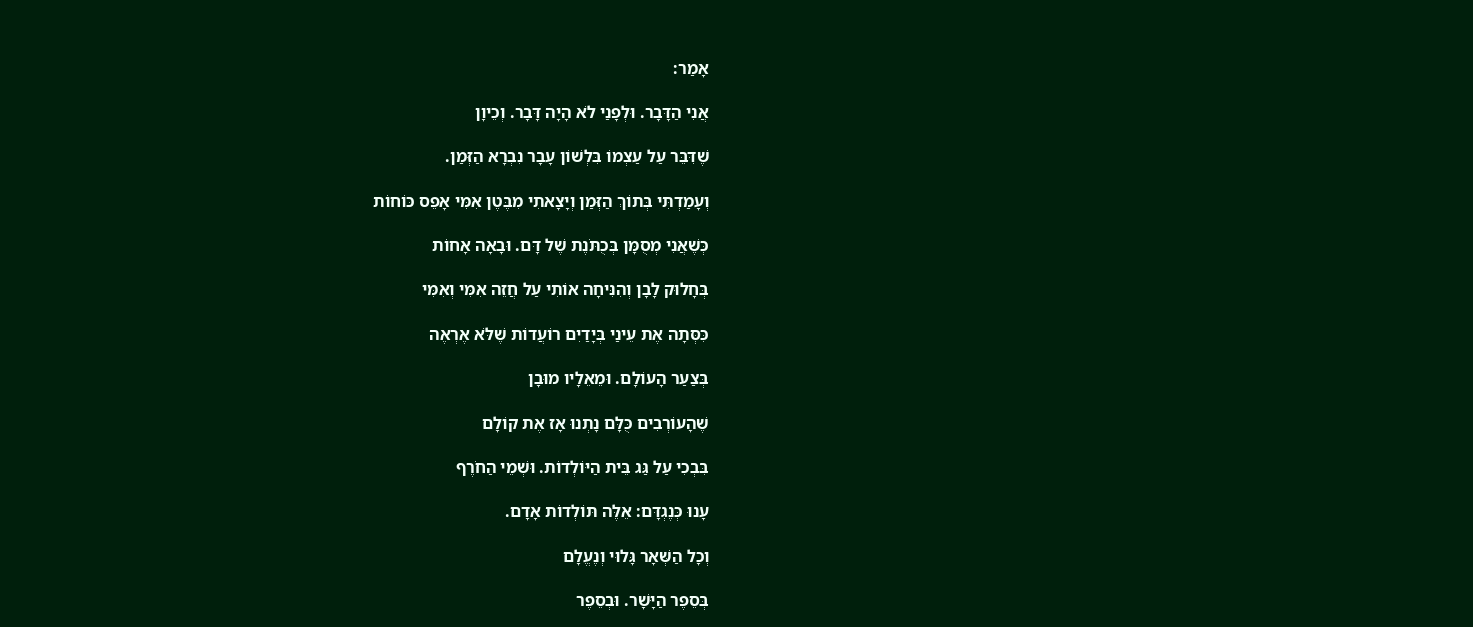אָמַר:

אֲנִי הַדָּבָר. וּלְפָנַי לֹא הָיָה דָּבָר. וְכֵיוָן

שֶׁדִּבֵּר עַל עַצְמוֹ בִּלְשׁוֹן עָבָר נִבְרָא הַזְּמַן.

וְעָמַדְתִּי בְּתוֹךְ הַזְּמַן וְיָצָאתִי מִבֶּטֶן אִמִּי אָפֵס כּוֹחוֹת

כְּשֶׁאֲנִי מְסֻמָּן בְּכֻתֹּנֶת שֶׁל דָּם. וּבָאָה אָחוֹת

בְּחָלוּק לָבָן וְהִנִּיחָה אוֹתִי עַל חֲזֵה אִמִּי וְאִמִּי

כִּסְּתָה אֶת עֵינַי בְּיָדַיִם רוֹעֲדוֹת שֶׁלֹּא אֶרְאֶה

בְּצַעַר הָעוֹלָם. וּמֵאֵלָיו מוּבָן

שֶׁהָעוֹרְבִים כֻּלָּם נָתְנוּ אָז אֶת קוֹלָם

בִּבְכִי עַל גַּג בֵּית הַיּוֹלְדוֹת. וּשְׁמֵי הַחֹרֶף

עָנוּ כְּנֶגְדָּם: אֵלֶּה תּוֹלְדוֹת אָדָם.

וְכָל הַשְּׁאָר גָּלוּי וְנֶעֱלָם

בְּסֵפֶר הַיָּשָׁר. וּבְסֵפֶר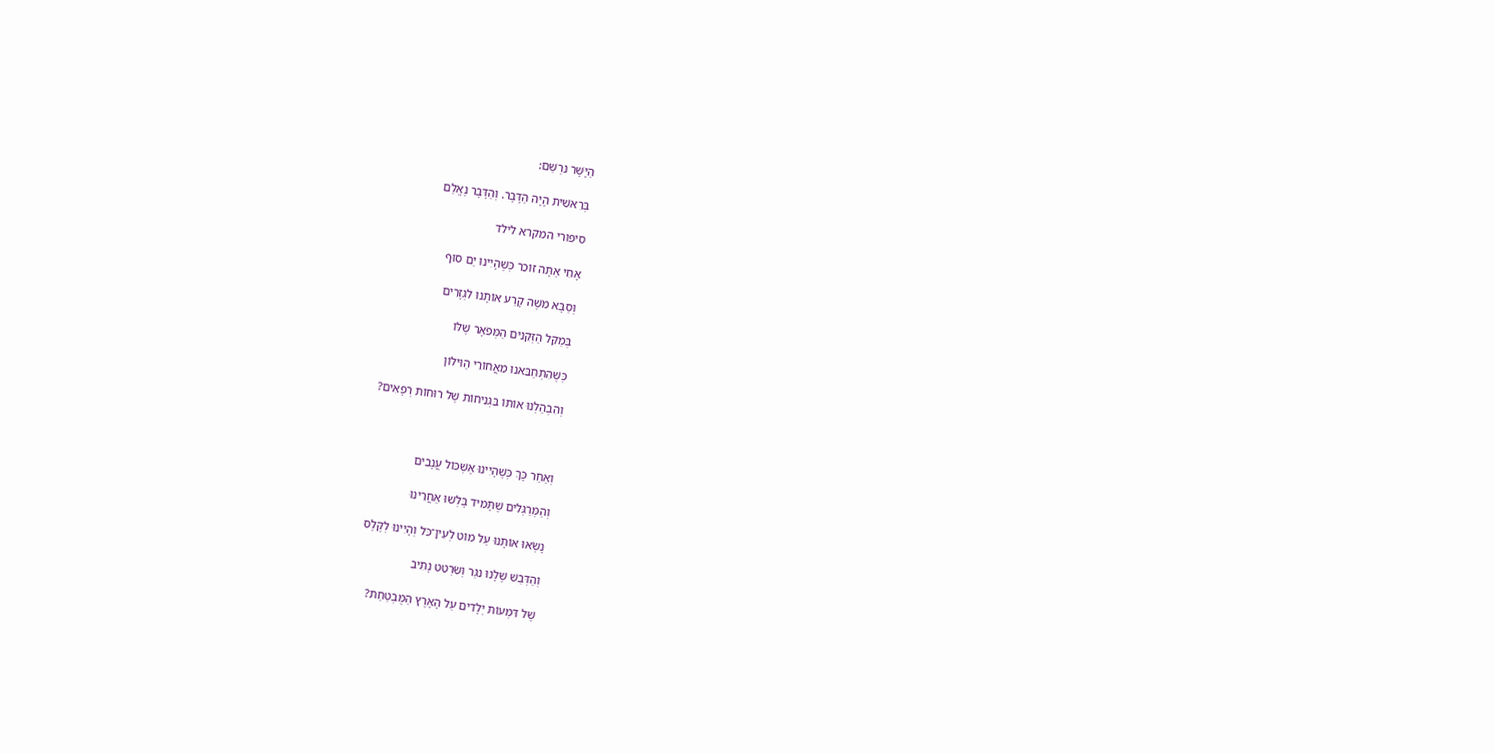הַיָּשָׁר נִרְשַׁם:

בְּרֵאשִׁית הָיָה הַדָּבָר. וְהַדָּבָר נֶאֱלַם

סיפורי המקרא לילד

אָחִי אַתָּה זוֹכֵר כְּשֶׁהָיִינוּ יַם סוּף

וְסַבָּא מֹשֶׁה קָרַע אוֹתָנוּ לִגְזָרִים

בְּמַקֵּל הַזְּקֵנִים הַמְּפֹאָר שֶׁלּוֹ

כְּשֶׁהִתְחַבֵּאנוּ מֵאֲחוֹרֵי הַוִּילוֹן

וְהִבְהַלְנוּ אוֹתוֹ בִּגְנִיחוֹת שֶׁל רוּחוֹת רְפָאִים?



וְאַחַר כָּךְ כְּשֶׁהָיִינוּ אֶשְׁכּוֹל עֲנָבִים

וְהַמְּרַגְּלִים שֶׁתָּמִיד בָּלְשׁוּ אַחֲרֵינוּ

נָשְׂאוּ אוֹתָנוּ עַל מוֹט לְעֵין־כֹּל וְהָיִינוּ לְקֶלֶס

וְהַדְּבַשׁ שֶׁלָּנוּ נִגַּר וְשִׂרְטֵט נָתִיב

שֶׁל דִּמְעוֹת יְלָדִים עַל הָאָרֶץ הַמֻּבְטַחַת?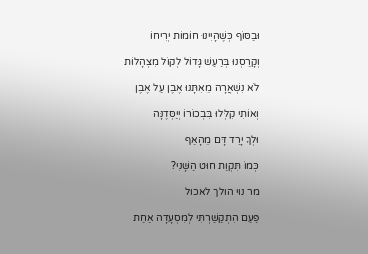וּבַסּוֹף כְּשֶׁהָיִינוּ חוֹמוֹת יְרִיחוֹ

וְקָרַסְנוּ בְּרַעַשׁ גָּדוֹל לְקוֹל מִצְהָלוֹת

לֹא נִשְׁאֲרָה מֵאִתָּנוּ אֶבֶן עַל אֶבֶן

וְאוֹתִי קִלְּלוּ בִּבְכוֹרוֹ יְיַסְּדֶנָּה

וּלְךָ יָרַד דָּם מֵהָאַף

כְּמוֹ תִּקְוַת חוּט הַשָּׁנִי?

מר נוי הולך לאכול

פַּעַם הִתְקַשַּׁרְתִּי לְמִסְעָדָה אַחַת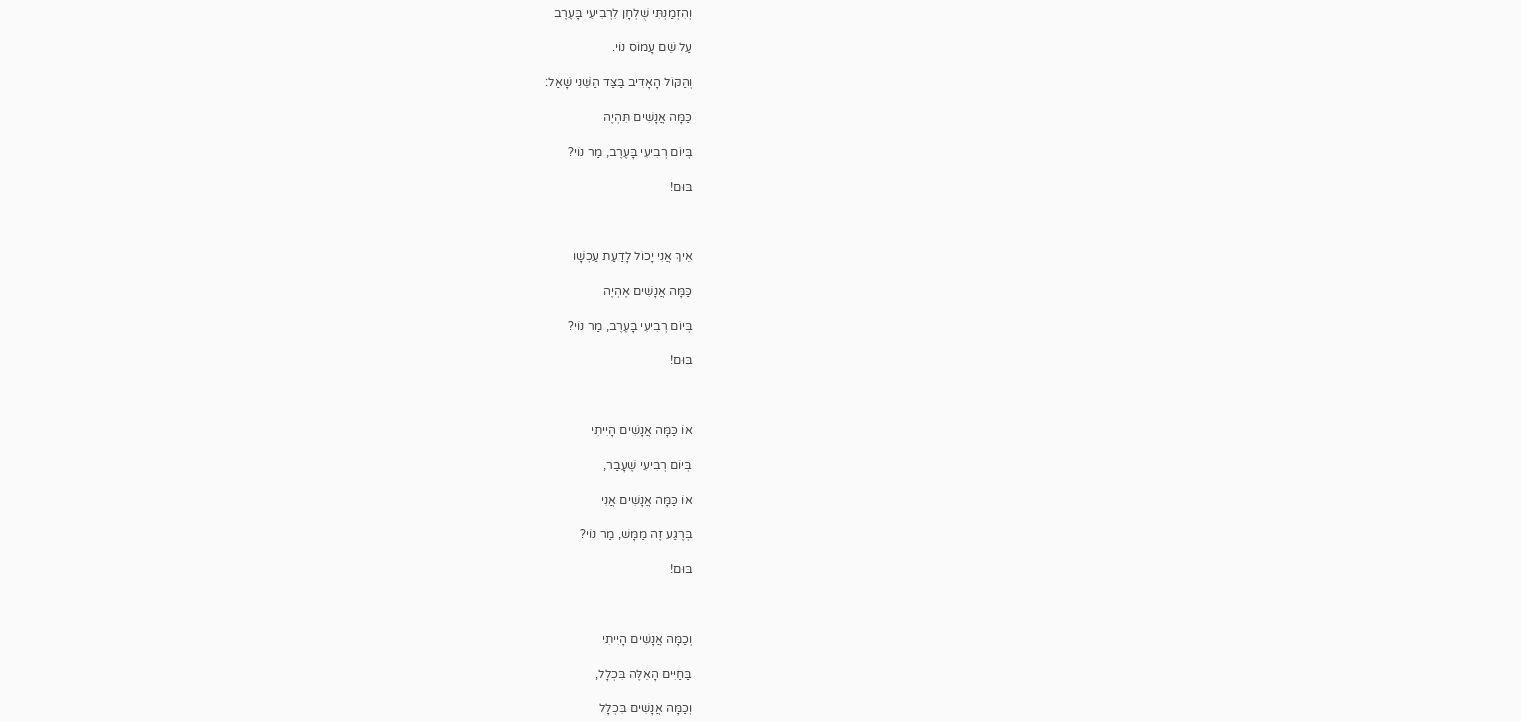וְהִזְמַנְתִּי שֻׁלְחָן לִרְבִיעִי בָּעֶרֶב

עַל שֵׁם עָמוֹס נוֹי.

וְהַקּוֹל הָאָדִיב בַּצַּד הַשֵּׁנִי שָׁאַל:

כַּמָּה אֲנָשִׁים תִּהְיֶה

בְּיוֹם רְבִיעִי בָּעֶרֶב, מַר נוֹי?

בּוּם!



אֵיךְ אֲנִי יָכוֹל לָדַעַת עַכְשָׁו

כַּמָּה אֲנָשִׁים אֶהְיֶה

בְּיוֹם רְבִיעִי בָּעֶרֶב, מַר נוֹי?

בּוּם!



אוֹ כַּמָּה אֲנָשִׁים הָיִיתִי

בְּיוֹם רְבִיעִי שֶׁעָבַר,

אוֹ כַּמָּה אֲנָשִׁים אֲנִי

בְּרֶגַע זֶה מַמָּשׁ, מַר נוֹי?

בּוּם!



וְכַמָּה אֲנָשִׁים הָיִיתִי

בַּחַיִּים הָאֵלֶּה בִּכְלָל,

וְכַמָּה אֲנָשִׁים בִּכְלָל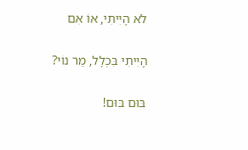לֹא הָיִיתִי, אוֹ אִם

הָיִיתִי בִּכְלָל, מַר נוֹי?

בּוּם בּוּם!